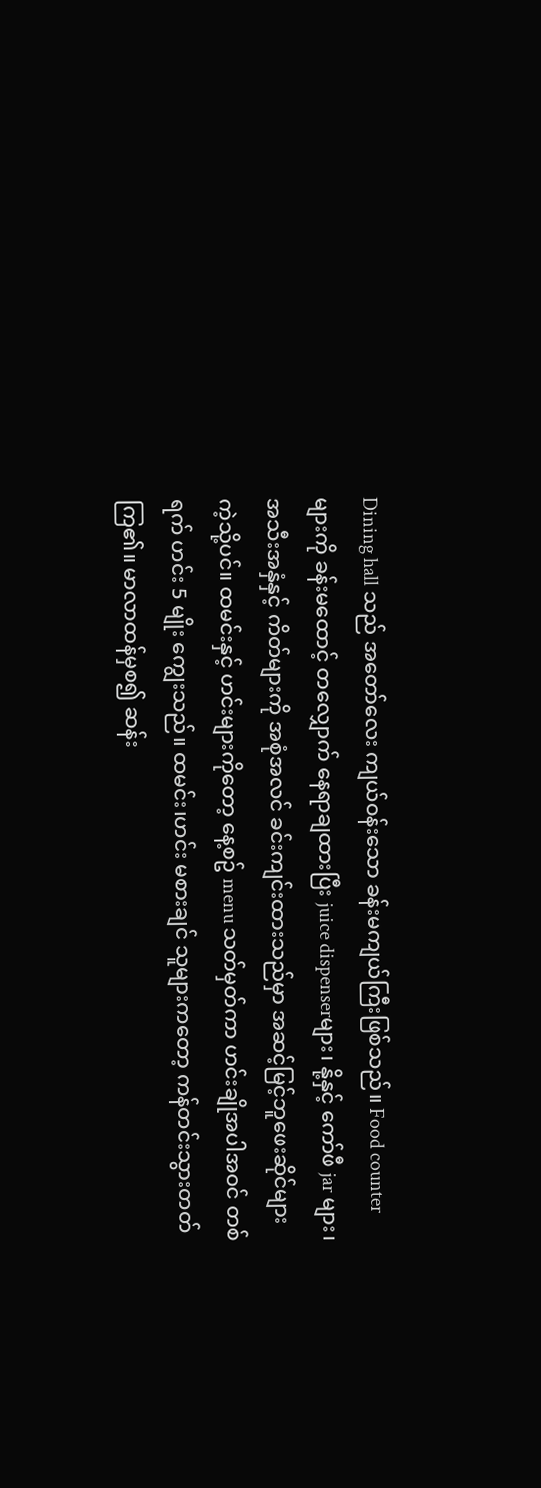Dining hall သည် အတော်လေး ကျယ်ဝန်းသော ခန်းမကျယ်ကြီးဖြစ်သည်။ Food counter များကို ခန်းမထောင့် တလျှောက် နေရာချထားပြီး juice dispenserများ၊ နို့နှင့် ကော်ဖီ jar များ၊ အသီးအနှံနှင့် ကိတ်များကို အစုံအလင် ခင်းကျင်းထားသည်မှာ အဆင့်မြင့်ဘူဖေးဆိုင်များကဲ့သို့ပင်။ ထမင်းနှင့် ဟင်းများကိုတော့ နေ့စဥ် menu သတ်မှတ်ကာ ဟင်းချိုအပါအဝင် တစ်ရက် ဟင်း 5 မျိုး ကျွေးသည်။ ထမင်း၊ဟင်း မစားချင် သူများကတော့ ကန်တင်းသွားတတ်ကြ၏။ မာလာထန်မှစ၍ ဆန်း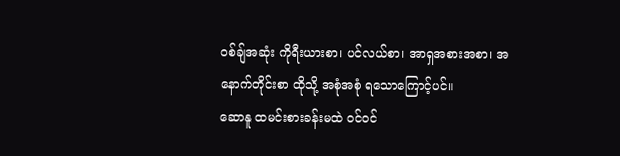ဝစ်ချ်အဆုံး ကိုရီးယားစာ၊ ပင်လယ်စာ၊ အာရှအစားအစာ၊ အနောက်တိုင်းစာ ထိုသို့ အစုံအစုံ ရသောကြောင့်ပင်။
ဆောနူ ထမင်းစားခန်းမထဲ ဝင်ဝင်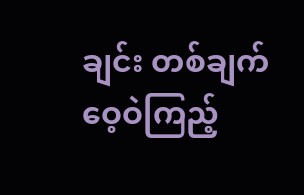ချင်း တစ်ချက်ဝေ့ဝဲကြည့်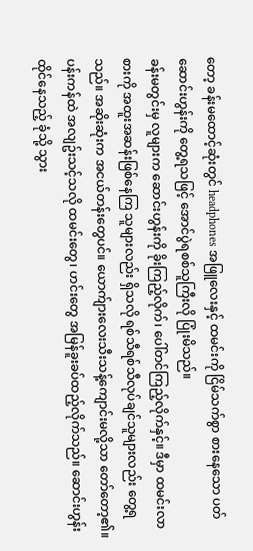တော့ ခန်းမထောင့်ဆုံးတွင် headphones အဖြူလေးနှင့် ထမင်းကို ငြိမ်သက်စွာ စားနေသော ပတ်ဆောင်းဟွန်းကို တွေ့ရသဖြင့် အောင်ပွဲရစစ်သူကြီးလို ပြုံးမိသည်။
ခန်းမတွင်းမှ လူများက ဆောင်းဟွန်းကို ခိုးကြည့်လိုက်၊ ပေါ်တင်ကြည့်လိုက်နှင့်။ ဒီမှာ ထမင်းလာစားကို အထူးအဆန်းဖြစ်နေကြ သူများလည်း ရှိသလို ရစ်သီရစ်သီလုပ်ချင်သူများလည်း တွေ့ရသည်။ အဆိုးဆုံးက အငယ်တန်းတွေပင်။ ယောက်ျားလေးသီးသန့်ကျောင်းမလို့သာ တော်တော့၏။
ပန်းကန်ထဲ အလျဥ်းသင့်သလို ထမင်းတွေ၊ ဟင်းတွေ အမြန်ခူးခပ်ထည့်လိုက်သည်။ ဆောင်းဟွန်းထိုင်နေသည့် ခုံသို့ သွား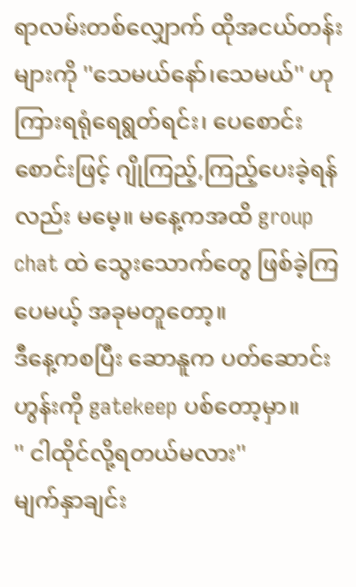ရာလမ်းတစ်လျှောက် ထိုအငယ်တန်းများကို ''သေမယ်နော်၊သေမယ်'' ဟု ကြားရရုံရေရွတ်ရင်း၊ ပေစောင်းစောင်းဖြင့် ဂျိုကြည့်,ကြည့်ပေးခဲ့ရန်လည်း မမေ့။ မနေ့ကအထိ group chat ထဲ သွေးသောက်တွေ ဖြစ်ခဲ့ကြပေမယ့် အခုမတူတော့။
ဒီနေ့ကစပြီး ဆောနူက ပတ်ဆောင်းဟွန်းကို gatekeep ပစ်တော့မှာ။
'' ငါထိုင်လို့ရတယ်မလား''
မျက်နှာချင်း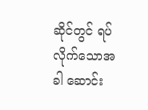ဆိုင်တွင် ရပ်လိုက်သောအခါ ဆောင်း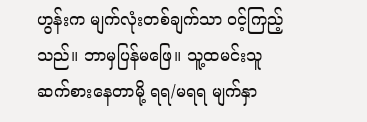ဟွန်းက မျက်လုံးတစ်ချက်သာ ဝင့်ကြည့်သည်။ ဘာမှပြန်မဖြေ။ သူ့ထမင်းသူ ဆက်စားနေတာမို့ ရရ/မရရ မျက်နှာ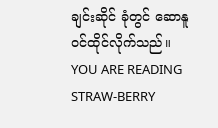ချင်းဆိုင် ခုံတွင် ဆောနူဝင်ထိုင်လိုက်သည်။
YOU ARE READING
STRAW-BERRY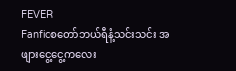FEVER
Fanficစတော်ဘယ်ရီနံ့သင်းသင်း အဖျားငွေ့ငွေ့ကလေး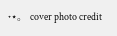˖⋆。 cover photo credit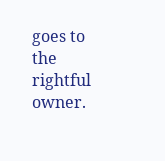goes to the rightful owner.